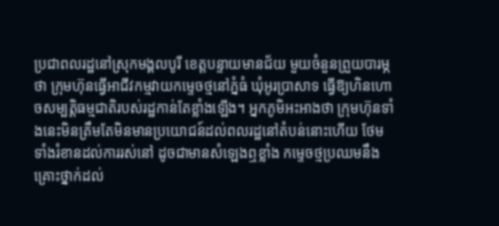ប្រជាពលរដ្ឋនៅស្រុកមង្គលបូរី ខេត្តបន្ទាយមានជ័យ មួយចំនួនព្រួយបារម្ភថា ក្រុមហ៊ុនធ្វើអាជីវកម្មវាយកម្ទេចថ្មនៅភ្នំធំ ឃុំអូរប្រាសាទ ធ្វើឱ្យហិនហោចសម្បត្តិធម្មជាតិរបស់រដ្ឋកាន់តែខ្លាំងឡើង។ អ្នកភូមិអះអាងថា ក្រុមហ៊ុនទាំងនេះមិនត្រឹមតែមិនមានប្រយោជន៍ដល់ពលរដ្ឋនៅតំបន់នោះហើយ ថែមទាំងរំខានដល់ការរស់នៅ ដូចជាមានសំឡេងឮខ្លាំង កម្ទេចថ្មប្រឈមនឹងគ្រោះថ្នាក់ដល់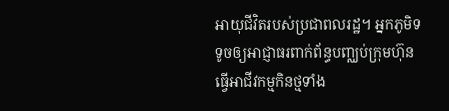អាយុជីវិតរបស់ប្រជាពលរដ្ឋ។ អ្នកភូមិទទូចឲ្យអាជ្ញាធរពាក់ព័ន្ធបញ្ឈប់ក្រុមហ៊ុនធ្វើអាជីវកម្មកិនថ្មទាំង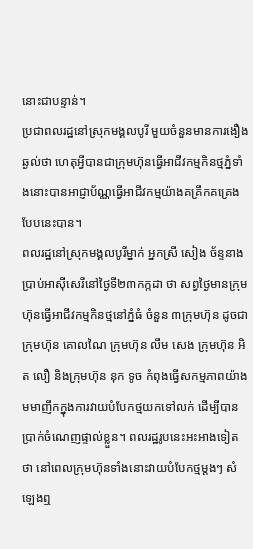នោះជាបន្ទាន់។
ប្រជាពលរដ្ឋនៅស្រុកមង្គលបូរី មួយចំនួនមានការងឿងឆ្ងល់ថា ហេតុអ្វីបានជាក្រុមហ៊ុនធ្វើអាជីវកម្មកិនថ្មភ្នំទាំងនោះបានអាជ្ញាប័ណ្ណធ្វើអាជីវកម្មយ៉ាងគគ្រឹកគគ្រេងបែបនេះបាន។
ពលរដ្ឋនៅស្រុកមង្គលបូរីម្នាក់ អ្នកស្រី សៀង ច័ន្ទនាងប្រាប់អាស៊ីសេរីនៅថ្ងៃទី២៣កក្កដា ថា សព្វថ្ងៃមានក្រុមហ៊ុនធ្វើអាជីវកម្មកិនថ្មនៅភ្នំធំ ចំនួន ៣ក្រុមហ៊ុន ដូចជាក្រុមហ៊ុន គោលណៃ ក្រុមហ៊ុន លឹម សេង ក្រុមហ៊ុន អិត លឿ និងក្រុមហ៊ុន នុក ទូច កំពុងធ្វើសកម្មភាពយ៉ាងមមាញឹកក្នុងការវាយបំបែកថ្មយកទៅលក់ ដើម្បីបានប្រាក់ចំណេញផ្ទាល់ខ្លួន។ ពលរដ្ឋរូបនេះអះអាងទៀតថា នៅពេលក្រុមហ៊ុនទាំងនោះវាយបំបែកថ្មម្ដងៗ សំឡេងឮ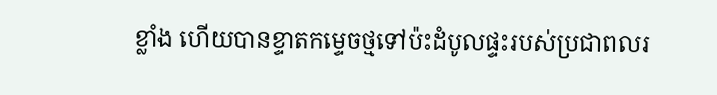ខ្លាំង ហើយបានខ្ទាតកម្ទេចថ្មទៅប៉ះដំបូលផ្ទះរបស់ប្រជាពលរ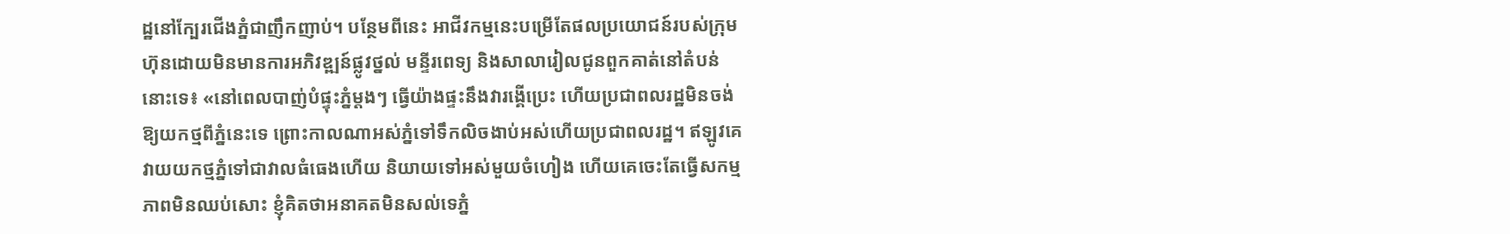ដ្ឋនៅក្បែរជើងភ្នំជាញឹកញាប់។ បន្ថែមពីនេះ អាជីវកម្មនេះបម្រើតែផលប្រយោជន៍របស់ក្រុមហ៊ុនដោយមិនមានការអភិវឌ្ឍន៍ផ្លូវថ្នល់ មន្ទីរពេទ្យ និងសាលារៀលជូនពួកគាត់នៅតំបន់នោះទេ៖ «នៅពេលបាញ់បំផ្ទុះភ្នំម្ដងៗ ធ្វើយ៉ាងផ្ទះនឹងវារង្គើប្រេះ ហើយប្រជាពលរដ្ឋមិនចង់ឱ្យយកថ្មពីភ្នំនេះទេ ព្រោះកាលណាអស់ភ្នំទៅទឹកលិចងាប់អស់ហើយប្រជាពលរដ្ឋ។ ឥឡូវគេវាយយកថ្មភ្នំទៅជាវាលធំធេងហើយ និយាយទៅអស់មួយចំហៀង ហើយគេចេះតែធ្វើសកម្មភាពមិនឈប់សោះ ខ្ញុំគិតថាអនាគតមិនសល់ទេភ្នំ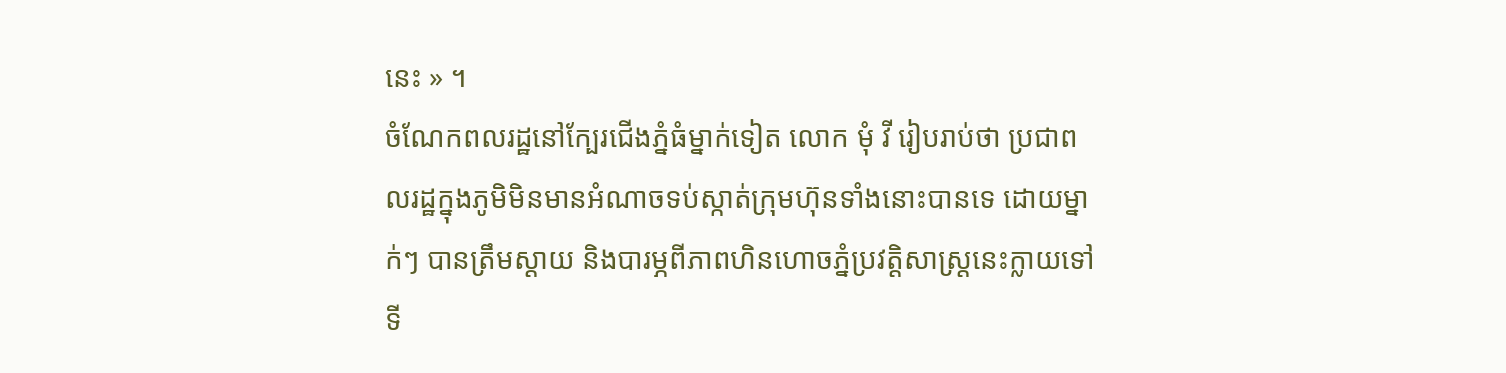នេះ » ។
ចំណែកពលរដ្ឋនៅក្បែរជើងភ្នំធំម្នាក់ទៀត លោក មុំ វី រៀបរាប់ថា ប្រជាពលរដ្ឋក្នុងភូមិមិនមានអំណាចទប់ស្កាត់ក្រុមហ៊ុនទាំងនោះបានទេ ដោយម្នាក់ៗ បានត្រឹមស្ដាយ និងបារម្ភពីភាពហិនហោចភ្នំប្រវត្តិសាស្ត្រនេះក្លាយទៅទី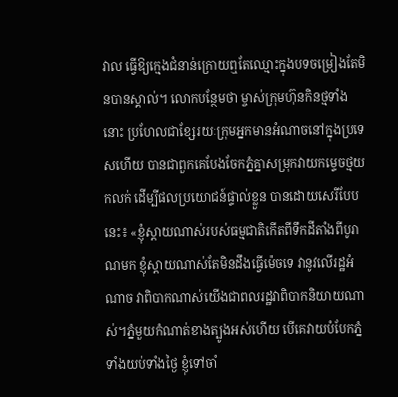វាល ធ្វើឱ្យក្មេងជំនាន់ក្រោយឮតែឈ្មោះក្នុងបទចម្រៀងតែមិនបានស្គាល់។ លោកបន្ថែមថា ម្ចាស់ក្រុមហ៊ុនកិនថ្មទាំងនោះ ប្រហែលជាខ្សែរយៈក្រុមអ្នកមានអំណាចនៅក្នុងប្រទេសហើយ បានជាពួកគេបែងចែកភ្នំគ្នាសម្រុកវាយកម្ទេចថ្មយកលក់ ដើម្បីផលប្រយោជន៍ផ្ទាល់ខ្លួន បានដោយសេរីបែបនេះ៖ «ខ្ញុំស្ដាយណាស់របស់ធម្មជាតិកើតពីទឹកដីតាំងពីបូរាណមក ខ្ញុំស្ដាយណាស់តែមិនដឹងធ្វើម៉េចទេ វានូវលើរដ្ឋអំណាច វាពិបាកណាស់យើងជាពលរដ្ឋវាពិបាកនិយាយណាស់។ភ្នំមួយកំណាត់ខាងត្បូងអស់ហើយ បើគេវាយបំបែកភ្នំទាំងយប់ទាំងថ្ងៃ ខ្ញុំទៅចាំ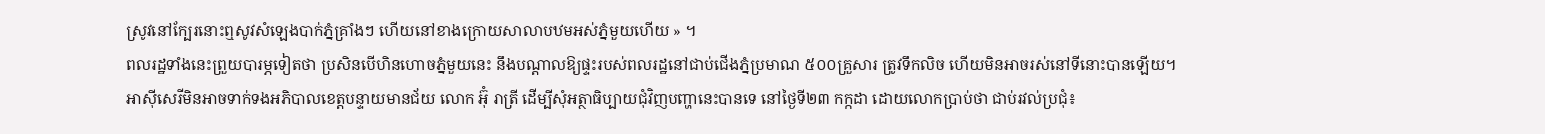ស្រូវនៅក្បែរនោះឮសូវសំឡេងបាក់ភ្នំគ្រាំងៗ ហើយនៅខាងក្រោយសាលាបឋមអស់ភ្នំមួយហើយ » ។
ពលរដ្ឋទាំងនេះព្រួយបារម្ភទៀតថា ប្រសិនបើហិនហោចភ្នំមួយនេះ នឹងបណ្ដាលឱ្យផ្ទះរបស់ពលរដ្ឋនៅជាប់ជើងភ្នំប្រមាណ ៥០០គ្រួសារ ត្រូវទឹកលិច ហើយមិនអាចរស់នៅទីនោះបានឡើយ។
អាស៊ីសេរីមិនអាចទាក់ទងអភិបាលខេត្តបន្ទាយមានជ័យ លោក អ៊ុំ រាត្រី ដើម្បីសុំអត្ថាធិប្បាយជុំវិញបញ្ហានេះបានទេ នៅថ្ងៃទី២៣ កក្កដា ដោយលោកប្រាប់ថា ជាប់រវល់ប្រជុំ៖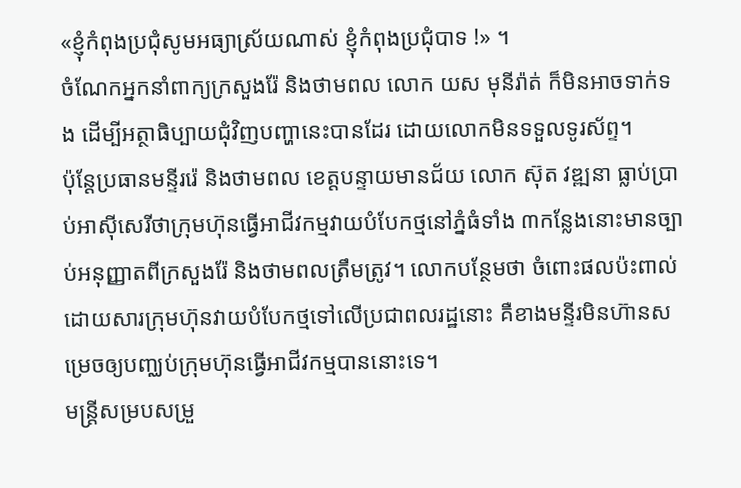«ខ្ញុំកំពុងប្រជុំសូមអធ្យាស្រ័យណាស់ ខ្ញុំកំពុងប្រជុំបាទ !» ។
ចំណែកអ្នកនាំពាក្យក្រសួងរ៉ែ និងថាមពល លោក យស មុនីរ៉ាត់ ក៏មិនអាចទាក់ទង ដើម្បីអត្ថាធិប្បាយជុំវិញបញ្ហានេះបានដែរ ដោយលោកមិនទទួលទូរស័ព្ទ។
ប៉ុន្តែប្រធានមន្ទីររ៉េ និងថាមពល ខេត្តបន្ទាយមានជ័យ លោក ស៊ុត វឌ្ឍនា ធ្លាប់ប្រាប់អាស៊ីសេរីថាក្រុមហ៊ុនធ្វើអាជីវកម្មវាយបំបែកថ្មនៅភ្នំធំទាំង ៣កន្លែងនោះមានច្បាប់អនុញ្ញាតពីក្រសួងរ៉ែ និងថាមពលត្រឹមត្រូវ។ លោកបន្ថែមថា ចំពោះផលប៉ះពាល់ដោយសារក្រុមហ៊ុនវាយបំបែកថ្មទៅលើប្រជាពលរដ្ឋនោះ គឺខាងមន្ទីរមិនហ៊ានសម្រេចឲ្យបញ្ឈប់ក្រុមហ៊ុនធ្វើអាជីវកម្មបាននោះទេ។
មន្ត្រីសម្របសម្រួ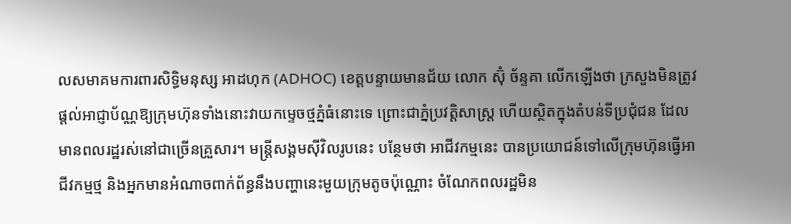លសមាគមការពារសិទ្ធិមនុស្ស អាដហុក (ADHOC) ខេត្តបន្ទាយមានជ័យ លោក ស៊ុំ ច័ន្ទគា លើកឡើងថា ក្រសួងមិនត្រូវផ្ដល់អាជ្ញាប័ណ្ណឱ្យក្រុមហ៊ុនទាំងនោះវាយកម្ទេចថ្មភ្នំធំនោះទេ ព្រោះជាភ្នំប្រវត្តិសាស្ត្រ ហើយស្ថិតក្នុងតំបន់ទីប្រជុំជន ដែលមានពលរដ្ឋរស់នៅជាច្រើនគ្រួសារ។ មន្ត្រីសង្គមស៊ីវិលរូបនេះ បន្ថែមថា អាជីវកម្មនេះ បានប្រយោជន៍ទៅលើក្រុមហ៊ុនធ្វើអាជីវកម្មថ្ម និងអ្នកមានអំណាចពាក់ព័ន្ធនឹងបញ្ហានេះមួយក្រុមតូចប៉ុណ្ណោះ ចំណែកពលរដ្ឋមិន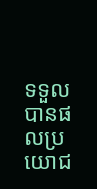ទទួលបានផលប្រយោជ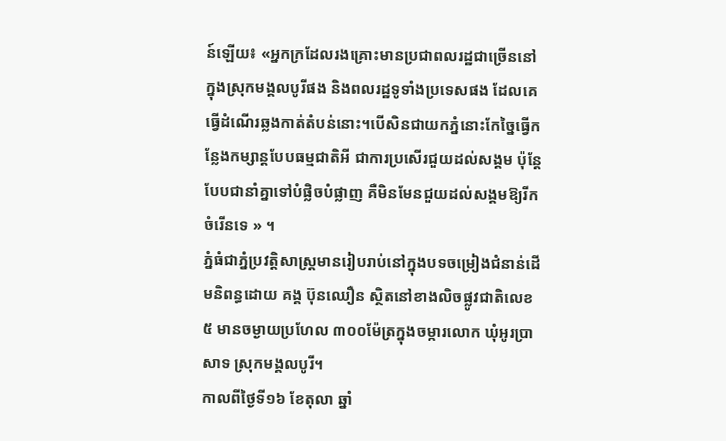ន៍ឡើយ៖ «អ្នកក្រដែលរងគ្រោះមានប្រជាពលរដ្ឋជាច្រើននៅក្នុងស្រុកមង្គលបូរីផង និងពលរដ្ឋទូទាំងប្រទេសផង ដែលគេធ្វើដំណើរឆ្លងកាត់តំបន់នោះ។បើសិនជាយកភ្នំនោះកែច្នៃធ្វើកន្លែងកម្សាន្តបែបធម្មជាតិអី ជាការប្រសើរជួយដល់សង្គម ប៉ុន្តែបែបជានាំគ្នាទៅបំផ្លិចបំផ្លាញ គឺមិនមែនជួយដល់សង្គមឱ្យរីកចំរើនទេ » ។
ភ្នំធំជាភ្នំប្រវត្តិសាស្ត្រមានរៀបរាប់នៅក្នុងបទចម្រៀងជំនាន់ដើមនិពន្ធដោយ គង្គ ប៊ុនឈឿន ស្ថិតនៅខាងលិចផ្លូវជាតិលេខ ៥ មានចម្ងាយប្រហែល ៣០០ម៉ែត្រក្នុងចម្ការលោក ឃុំអូរប្រាសាទ ស្រុកមង្គលបូរី។
កាលពីថ្ងៃទី១៦ ខែតុលា ឆ្នាំ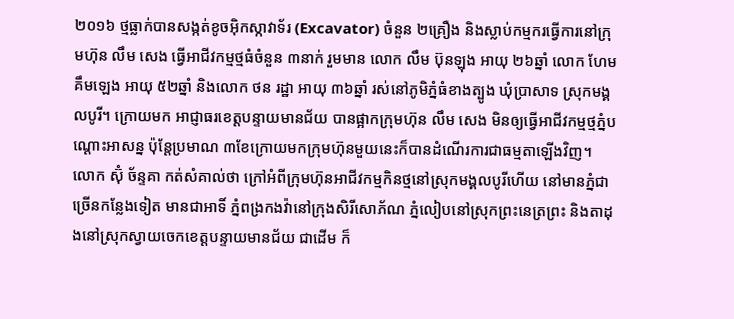២០១៦ ថ្មធ្លាក់បានសង្កត់ខូចអ៊ិកស្កាវាទ័រ (Excavator) ចំនួន ២គ្រឿង និងស្លាប់កម្មករធ្វើការនៅក្រុមហ៊ុន លឹម សេង ធ្វើអាជីវកម្មថ្មធំចំនួន ៣នាក់ រួមមាន លោក លឹម ប៊ុនឡុង អាយុ ២៦ឆ្នាំ លោក ហែម គឹមឡេង អាយុ ៥២ឆ្នាំ និងលោក ថន រដ្ឋា អាយុ ៣៦ឆ្នាំ រស់នៅភូមិភ្នំធំខាងត្បូង ឃុំប្រាសាទ ស្រុកមង្គលបូរី។ ក្រោយមក អាជ្ញាធរខេត្តបន្ទាយមានជ័យ បានផ្អាកក្រុមហ៊ុន លឹម សេង មិនឲ្យធ្វើអាជីវកម្មថ្មភ្នំបណ្ដោះអាសន្ន ប៉ុន្តែប្រមាណ ៣ខែក្រោយមកក្រុមហ៊ុនមួយនេះក៏បានដំណើរការជាធម្មតាឡើងវិញ។
លោក ស៊ុំ ច័ន្ទគា កត់សំគាល់ថា ក្រៅអំពីក្រុមហ៊ុនអាជីវកម្មកិនថ្មនៅស្រុកមង្គលបូរីហើយ នៅមានភ្នំជាច្រើនកន្លែងទៀត មានជាអាទិ៍ ភ្នំពង្រកងវ៉ានៅក្រុងសិរីសោភ័ណ ភ្នំលៀបនៅស្រុកព្រះនេត្រព្រះ និងតាដុងនៅស្រុកស្វាយចេកខេត្តបន្ទាយមានជ័យ ជាដើម ក៏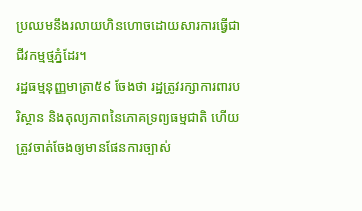ប្រឈមនឹងរលាយហិនហោចដោយសារការធ្វើជាជីវកម្មថ្មភ្នំដែរ។
រដ្ឋធម្មនុញ្ញមាត្រា៥៩ ចែងថា រដ្ឋត្រូវរក្សាការពារបរិស្ថាន និងតុល្យភាពនៃភោគទ្រព្យធម្មជាតិ ហើយត្រូវចាត់ចែងឲ្យមានផែនការច្បាស់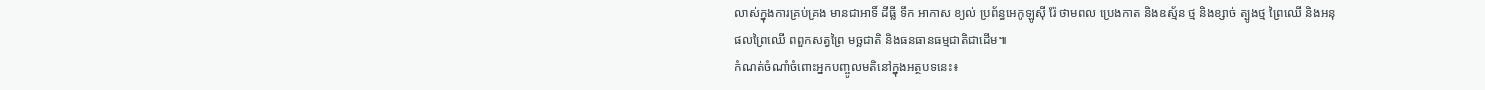លាស់ក្នុងការគ្រប់គ្រង មានជាអាទិ៍ ដីធ្លី ទឹក អាកាស ខ្យល់ ប្រព័ន្ធអេកូឡូស៊ី រ៉ែ ថាមពល ប្រេងកាត និងឧស្ម័ន ថ្ម និងខ្សាច់ ត្បូងថ្ម ព្រៃឈើ និងអនុផលព្រៃឈើ ពពួកសត្វព្រៃ មច្ឆជាតិ និងធនធានធម្មជាតិជាដើម៕
កំណត់ចំណាំចំពោះអ្នកបញ្ចូលមតិនៅក្នុងអត្ថបទនេះ៖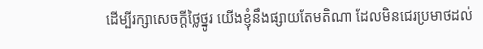ដើម្បីរក្សាសេចក្ដីថ្លៃថ្នូរ យើងខ្ញុំនឹងផ្សាយតែមតិណា ដែលមិនជេរប្រមាថដល់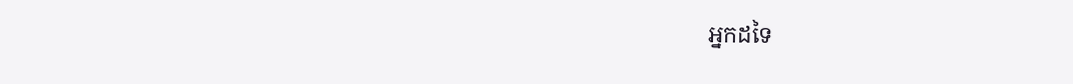អ្នកដទៃ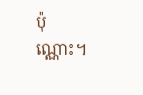ប៉ុណ្ណោះ។